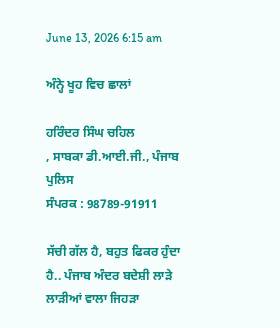June 13, 2026 6:15 am

ਅੰਨ੍ਹੇ ਖੂਹ ਵਿਚ ਛਾਲਾਂ

ਹਰਿੰਦਰ ਸਿੰਘ ਚਹਿਲ
, ਸਾਬਕਾ ਡੀ.ਆਈ.ਜੀ., ਪੰਜਾਬ ਪੁਲਿਸ
ਸੰਪਰਕ : 98789-91911

ਸੱਚੀ ਗੱਲ ਹੈ, ਬਹੁਤ ਫਿਕਰ ਹੁੰਦਾ ਹੈ.. ਪੰਜਾਬ ਅੰਦਰ ਬਦੇਸ਼ੀ ਲਾੜੇ ਲਾੜੀਆਂ ਵਾਲਾ ਜਿਹੜਾ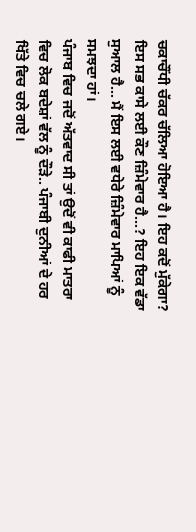ਚਕਾਚੌਂਧੀ ਚੱਕਰ ਚੱਲਿਆ ਹੋਇਆ ਹੈ। ਇਹ ਕਦੋਂ ਮੁੱਕੇਗਾ? ਇਸ ਸਭ ਕਾਸੇ ਲਈ ਕੌਣ ਜ਼ਿੰਮੇਵਾਰ ਹੈ…? ਇਹ ਇਕ ਵੱਡਾ ਸੁਆਲ ਹੈ… ਮੈਂ ਇਸ ਲਈ ਵਧੇਰੇ ਜ਼ਿੰਮੇਵਾਰ ਮਾਪਿਆਂ ਨੂੰ ਸਮਝਦਾ ਹਾਂ।
ਪੰਜਾਬ ਵਿਚ ਜਦੋਂ ਅੱਤਵਾਦ ਸੀ ਤਾਂ ਉਦੋਂ ਵੀ ਕਾਫੀ ਮਾਤਰਾ ਵਿਚ ਲੋਕ ਬਦੇਸ਼ਾਂ ਵੱਲ ਨੂੰ ਦੌੜੇ.. ਪੰਜਾਬੀ ਦੁਨੀਆਂ ਦੇ ਹਰ ਖਿੱਤੇ ਵਿਚ ਚਲੇ ਗਏ।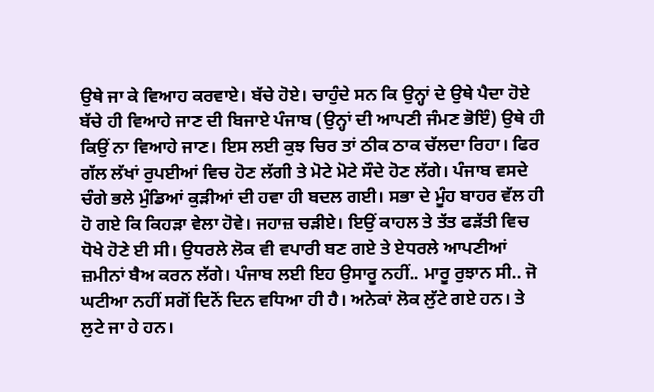ਉਥੇ ਜਾ ਕੇ ਵਿਆਹ ਕਰਵਾਏ। ਬੱਚੇ ਹੋਏ। ਚਾਹੁੰਦੇ ਸਨ ਕਿ ਉਨ੍ਹਾਂ ਦੇ ਉਥੇ ਪੈਦਾ ਹੋਏ ਬੱਚੇ ਹੀ ਵਿਆਹੇ ਜਾਣ ਦੀ ਬਿਜਾਏ ਪੰਜਾਬ (ਉਨ੍ਹਾਂ ਦੀ ਆਪਣੀ ਜੰਮਣ ਭੋਇੰ) ਉਥੇ ਹੀ ਕਿਉਂ ਨਾ ਵਿਆਹੇ ਜਾਣ। ਇਸ ਲਈ ਕੁਝ ਚਿਰ ਤਾਂ ਠੀਕ ਠਾਕ ਚੱਲਦਾ ਰਿਹਾ। ਫਿਰ ਗੱਲ ਲੱਖਾਂ ਰੁਪਈਆਂ ਵਿਚ ਹੋਣ ਲੱਗੀ ਤੇ ਮੋਟੇ ਮੋਟੇ ਸੌਦੇ ਹੋਣ ਲੱਗੇ। ਪੰਜਾਬ ਵਸਦੇ ਚੰਗੇ ਭਲੇ ਮੁੰਡਿਆਂ ਕੁੜੀਆਂ ਦੀ ਹਵਾ ਹੀ ਬਦਲ ਗਈ। ਸਭਾ ਦੇ ਮੂੰਹ ਬਾਹਰ ਵੱਲ ਹੀ ਹੋ ਗਏ ਕਿ ਕਿਹੜਾ ਵੇਲਾ ਹੋਵੇ। ਜਹਾਜ਼ ਚੜੀਏ। ਇਉਂ ਕਾਹਲ ਤੇ ਤੱਤ ਫੜੱਤੀ ਵਿਚ ਧੋਖੇ ਹੋਣੇ ਈ ਸੀ। ਉਧਰਲੇ ਲੋਕ ਵੀ ਵਪਾਰੀ ਬਣ ਗਏ ਤੇ ਏਧਰਲੇ ਆਪਣੀਆਂ ਜ਼ਮੀਨਾਂ ਬੈਅ ਕਰਨ ਲੱਗੇ। ਪੰਜਾਬ ਲਈ ਇਹ ਉਸਾਰੂ ਨਹੀਂ.. ਮਾਰੂ ਰੁਝਾਨ ਸੀ.. ਜੋ ਘਟੀਆ ਨਹੀਂ ਸਗੋਂ ਦਿਨੋਂ ਦਿਨ ਵਧਿਆ ਹੀ ਹੈ। ਅਨੇਕਾਂ ਲੋਕ ਲੁੱਟੇ ਗਏ ਹਨ। ਤੇ ਲੁਟੇ ਜਾ ਹੇ ਹਨ।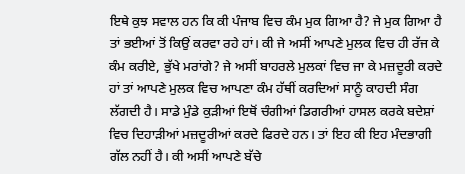ਇਥੇ ਕੁਝ ਸਵਾਲ ਹਨ ਕਿ ਕੀ ਪੰਜਾਬ ਵਿਚ ਕੰਮ ਮੁਕ ਗਿਆ ਹੈ? ਜੇ ਮੁਕ ਗਿਆ ਹੈ ਤਾਂ ਭਈਆਂ ਤੋਂ ਕਿਉਂ ਕਰਵਾ ਰਹੇ ਹਾਂ। ਕੀ ਜੇ ਅਸੀਂ ਆਪਣੇ ਮੁਲਕ ਵਿਚ ਹੀ ਰੱਜ ਕੇ ਕੰਮ ਕਰੀਏ, ਭੁੱਖੇ ਮਰਾਂਗੇ? ਜੇ ਅਸੀਂ ਬਾਹਰਲੇ ਮੁਲਕਾਂ ਵਿਚ ਜਾ ਕੇ ਮਜ਼ਦੂਰੀ ਕਰਦੇ ਹਾਂ ਤਾਂ ਆਪਣੇ ਮੁਲਕ ਵਿਚ ਆਪਣਾ ਕੰਮ ਹੱਥੀਂ ਕਰਦਿਆਂ ਸਾਨੂੰ ਕਾਹਦੀ ਸੰਗ ਲੱਗਦੀ ਹੈ। ਸਾਡੇ ਮੁੰਡੇ ਕੁੜੀਆਂ ਇਥੋਂ ਚੰਗੀਆਂ ਡਿਗਰੀਆਂ ਹਾਸਲ ਕਰਕੇ ਬਦੇਸ਼ਾਂ ਵਿਚ ਦਿਹਾੜੀਆਂ ਮਜ਼ਦੂਰੀਆਂ ਕਰਦੇ ਫਿਰਦੇ ਹਨ। ਤਾਂ ਇਹ ਕੀ ਇਹ ਮੰਦਭਾਗੀ ਗੱਲ ਨਹੀਂ ਹੈ। ਕੀ ਅਸੀਂ ਆਪਣੇ ਬੱਚੇ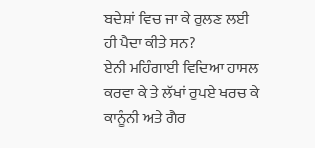ਬਦੇਸ਼ਾਂ ਵਿਚ ਜਾ ਕੇ ਰੁਲਣ ਲਈ ਹੀ ਪੈਦਾ ਕੀਤੇ ਸਨ?
ਏਨੀ ਮਹਿੰਗਾਈ ਵਿਦਿਆ ਹਾਸਲ ਕਰਵਾ ਕੇ ਤੇ ਲੱਖਾਂ ਰੁਪਏ ਖਰਚ ਕੇ ਕਾਨੂੰਨੀ ਅਤੇ ਗੈਰ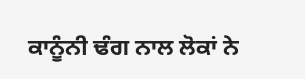ਕਾਨੂੰਨੀ ਢੰਗ ਨਾਲ ਲੋਕਾਂ ਨੇ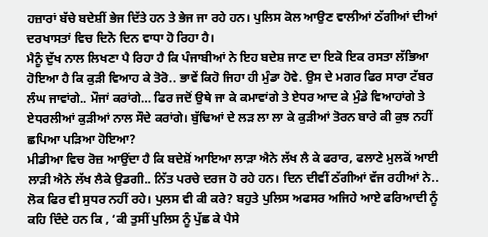ਹਜ਼ਾਰਾਂ ਬੱਚੇ ਬਦੇਸ਼ੀਂ ਭੇਜ ਦਿੱਤੇ ਹਨ ਤੇ ਭੇਜ ਜਾ ਰਹੇ ਹਨ। ਪੁਲਿਸ ਕੋਲ ਆਉਣ ਵਾਲੀਆਂ ਠੱਗੀਆਂ ਦੀਆਂ ਦਰਖਾਸਤਾਂ ਵਿਚ ਦਿਨੋ ਦਿਨ ਵਾਧਾ ਹੋ ਰਿਹਾ ਹੈ।
ਮੈਨੂੰ ਦੁੱਖ ਨਾਲ ਲਿਖਣਾ ਪੈ ਰਿਹਾ ਹੈ ਕਿ ਪੰਜਾਬੀਆਂ ਨੇ ਇਹ ਬਦੇਸ਼ ਜਾਣ ਦਾ ਇਕੋ ਇਕ ਰਸਤਾ ਲੱਭਿਆ ਹੋਇਆ ਹੈ ਕਿ ਕੁੜੀ ਵਿਆਹ ਕੇ ਤੋਰੋ.. ਭਾਵੇਂ ਕਿਹੋ ਜਿਹਾ ਹੀ ਮੁੰਡਾ ਹੋਵੇ. ਉਸ ਦੇ ਮਗਰ ਫਿਰ ਸਾਰਾ ਟੱਬਰ ਲੰਘ ਜਾਵਾਂਗੇ.. ਮੌਜਾਂ ਕਰਾਂਗੇ… ਫਿਰ ਜਦੋਂ ਉਥੇ ਜਾ ਕੇ ਕਮਾਵਾਂਗੇ ਤੇ ਏਧਰ ਆਦ ਕੇ ਮੁੰਡੇ ਵਿਆਹਾਂਗੇ ਤੇ ਏਧਰਲੀਆਂ ਕੁੜੀਆਂ ਨਾਲ ਸੌਦੇ ਕਰਾਂਗੇ। ਬੁੱਢਿਆਂ ਦੇ ਲੜ ਲਾ ਲਾ ਕੇ ਕੁੜੀਆਂ ਤੋਰਨ ਬਾਰੇ ਕੀ ਕੁਝ ਨਹੀਂ ਛਪਿਆ ਪੜਿਆ ਹੋਇਆ?
ਮੀਡੀਆ ਵਿਚ ਰੋਜ਼ ਆਉਂਦਾ ਹੈ ਕਿ ਬਦੇਸ਼ੋਂ ਆਇਆ ਲਾੜਾ ਐਨੇ ਲੱਖ ਲੈ ਕੇ ਫਰਾਰ, ਫਲਾਣੇ ਮੁਲਕੋਂ ਆਈ ਲਾੜੀ ਐਨੇ ਲੱਖ ਲੈਕੇ ਉਡਗੀ.. ਨਿੱਤ ਪਰਚੇ ਦਰਜ ਹੋ ਰਹੇ ਹਨ। ਦਿਨ ਦੀਵੀਂ ਠੱਗੀਆਂ ਵੱਜ ਰਹੀਆਂ ਨੇ.. ਲੋਕ ਫਿਰ ਵੀ ਸੁਧਰ ਨਹੀਂ ਰਹੇ। ਪੁਲਸ ਵੀ ਕੀ ਕਰੇ? ਬਹੁਤੇ ਪੁਲਿਸ ਅਫਸਰ ਅਜਿਹੇ ਆਏ ਫਰਿਆਦੀ ਨੂੰ ਕਹਿ ਦਿੰਦੇ ਹਨ ਕਿ , ‘ਕੀ ਤੁਸੀਂ ਪੁਲਿਸ ਨੂੰ ਪੁੱਛ ਕੇ ਪੈਸੇ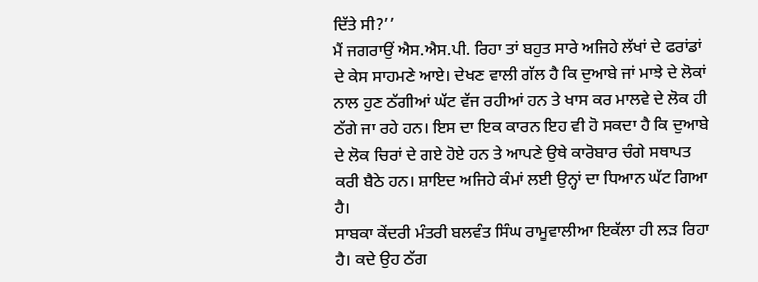ਦਿੱਤੇ ਸੀ?’’
ਮੈਂ ਜਗਰਾਉਂ ਐਸ.ਐਸ.ਪੀ. ਰਿਹਾ ਤਾਂ ਬਹੁਤ ਸਾਰੇ ਅਜਿਹੇ ਲੱਖਾਂ ਦੇ ਫਰਾਂਡਾਂ ਦੇ ਕੇਸ ਸਾਹਮਣੇ ਆਏ। ਦੇਖਣ ਵਾਲੀ ਗੱਲ ਹੈ ਕਿ ਦੁਆਬੇ ਜਾਂ ਮਾਝੇ ਦੇ ਲੋਕਾਂ ਨਾਲ ਹੁਣ ਠੱਗੀਆਂ ਘੱਟ ਵੱਜ ਰਹੀਆਂ ਹਨ ਤੇ ਖਾਸ ਕਰ ਮਾਲਵੇ ਦੇ ਲੋਕ ਹੀ ਠੱਗੇ ਜਾ ਰਹੇ ਹਨ। ਇਸ ਦਾ ਇਕ ਕਾਰਨ ਇਹ ਵੀ ਹੋ ਸਕਦਾ ਹੈ ਕਿ ਦੁਆਬੇ ਦੇ ਲੋਕ ਚਿਰਾਂ ਦੇ ਗਏ ਹੋਏ ਹਨ ਤੇ ਆਪਣੇ ਉਥੇ ਕਾਰੋਬਾਰ ਚੰਗੇ ਸਥਾਪਤ ਕਰੀ ਬੈਠੇ ਹਨ। ਸ਼ਾਇਦ ਅਜਿਹੇ ਕੰਮਾਂ ਲਈ ਉਨ੍ਹਾਂ ਦਾ ਧਿਆਨ ਘੱਟ ਗਿਆ ਹੈ।
ਸਾਬਕਾ ਕੇਂਦਰੀ ਮੰਤਰੀ ਬਲਵੰਤ ਸਿੰਘ ਰਾਮੂਵਾਲੀਆ ਇਕੱਲਾ ਹੀ ਲੜ ਰਿਹਾ ਹੈ। ਕਦੇ ਉਹ ਠੱਗ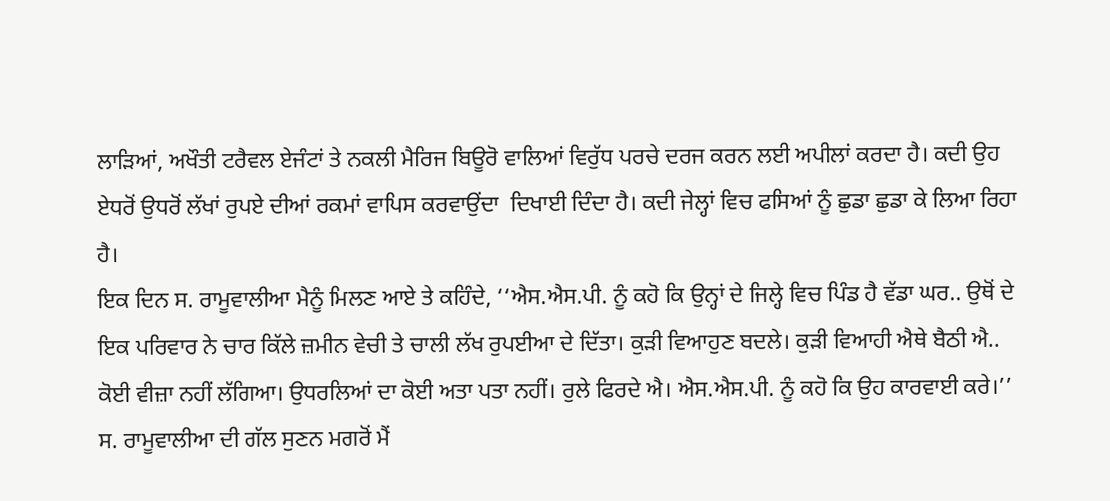ਲਾੜਿਆਂ, ਅਖੌਤੀ ਟਰੈਵਲ ਏਜੰਟਾਂ ਤੇ ਨਕਲੀ ਮੈਰਿਜ ਬਿਊਰੋ ਵਾਲਿਆਂ ਵਿਰੁੱਧ ਪਰਚੇ ਦਰਜ ਕਰਨ ਲਈ ਅਪੀਲਾਂ ਕਰਦਾ ਹੈ। ਕਦੀ ਉਹ ਏਧਰੋਂ ਉਧਰੋਂ ਲੱਖਾਂ ਰੁਪਏ ਦੀਆਂ ਰਕਮਾਂ ਵਾਪਿਸ ਕਰਵਾਉਂਦਾ  ਦਿਖਾਈ ਦਿੰਦਾ ਹੈ। ਕਦੀ ਜੇਲ੍ਹਾਂ ਵਿਚ ਫਸਿਆਂ ਨੂੰ ਛੁਡਾ ਛੁਡਾ ਕੇ ਲਿਆ ਰਿਹਾ ਹੈ।
ਇਕ ਦਿਨ ਸ. ਰਾਮੂਵਾਲੀਆ ਮੈਨੂੰ ਮਿਲਣ ਆਏ ਤੇ ਕਹਿੰਦੇ, ‘‘ਐਸ.ਐਸ.ਪੀ. ਨੂੰ ਕਹੋ ਕਿ ਉਨ੍ਹਾਂ ਦੇ ਜਿਲ੍ਹੇ ਵਿਚ ਪਿੰਡ ਹੈ ਵੱਡਾ ਘਰ.. ਉਥੋਂ ਦੇ ਇਕ ਪਰਿਵਾਰ ਨੇ ਚਾਰ ਕਿੱਲੇ ਜ਼ਮੀਨ ਵੇਚੀ ਤੇ ਚਾਲੀ ਲੱਖ ਰੁਪਈਆ ਦੇ ਦਿੱਤਾ। ਕੁੜੀ ਵਿਆਹੁਣ ਬਦਲੇ। ਕੁੜੀ ਵਿਆਹੀ ਐਥੇ ਬੈਠੀ ਐ.. ਕੋਈ ਵੀਜ਼ਾ ਨਹੀਂ ਲੱਗਿਆ। ਉਧਰਲਿਆਂ ਦਾ ਕੋਈ ਅਤਾ ਪਤਾ ਨਹੀਂ। ਰੁਲੇ ਫਿਰਦੇ ਐ। ਐਸ.ਐਸ.ਪੀ. ਨੂੰ ਕਹੋ ਕਿ ਉਹ ਕਾਰਵਾਈ ਕਰੇ।’’
ਸ. ਰਾਮੂਵਾਲੀਆ ਦੀ ਗੱਲ ਸੁਣਨ ਮਗਰੋਂ ਮੈਂ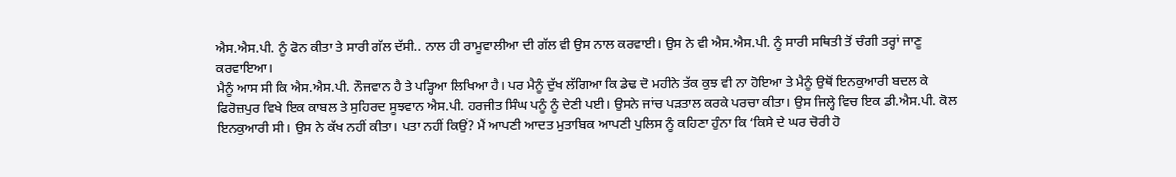ਐਸ.ਐਸ.ਪੀ. ਨੂੰ ਫੋਨ ਕੀਤਾ ਤੇ ਸਾਰੀ ਗੱਲ ਦੱਸੀ.. ਨਾਲ ਹੀ ਰਾਮੂਵਾਲੀਆ ਦੀ ਗੱਲ ਵੀ ਉਸ ਨਾਲ ਕਰਵਾਈ। ਉਸ ਨੇ ਵੀ ਐਸ.ਐਸ.ਪੀ. ਨੂੰ ਸਾਰੀ ਸਥਿਤੀ ਤੋਂ ਚੰਗੀ ਤਰ੍ਹਾਂ ਜਾਣੂ ਕਰਵਾਇਆ।
ਮੈਨੂੰ ਆਸ ਸੀ ਕਿ ਐਸ.ਐਸ.ਪੀ. ਨੌਜਵਾਨ ਹੈ ਤੇ ਪੜ੍ਹਿਆ ਲਿਖਿਆ ਹੈ। ਪਰ ਮੈਨੂੰ ਦੁੱਖ ਲੱਗਿਆ ਕਿ ਡੇਢ ਦੋ ਮਹੀਨੇ ਤੱਕ ਕੁਝ ਵੀ ਨਾ ਹੋਇਆ ਤੇ ਮੈਨੂੰ ਉਥੋਂ ਇਨਕੁਆਰੀ ਬਦਲ ਕੇ ਫਿਰੋਜ਼ਪੁਰ ਵਿਖੇ ਇਕ ਕਾਬਲ ਤੇ ਸੁਹਿਰਦ ਸੂਝਵਾਨ ਐਸ.ਪੀ. ਹਰਜੀਤ ਸਿੰਘ ਪਨੂੰ ਨੂੰ ਦੇਣੀ ਪਈ। ਉਸਨੇ ਜਾਂਚ ਪੜਤਾਲ ਕਰਕੇ ਪਰਚਾ ਕੀਤਾ। ਉਸ ਜਿਲ੍ਹੇ ਵਿਚ ਇਕ ਡੀ.ਐਸ.ਪੀ. ਕੋਲ ਇਨਕੁਆਰੀ ਸੀ। ਉਸ ਨੇ ਕੱਖ ਨਹੀਂ ਕੀਤਾ। ਪਤਾ ਨਹੀਂ ਕਿਉਂ? ਮੈਂ ਆਪਣੀ ਆਦਤ ਮੁਤਾਬਿਕ ਆਪਣੀ ਪੁਲਿਸ ਨੂੰ ਕਹਿਣਾ ਹੁੰਨਾ ਕਿ ‘ਕਿਸੇ ਦੇ ਘਰ ਚੋਰੀ ਹੋ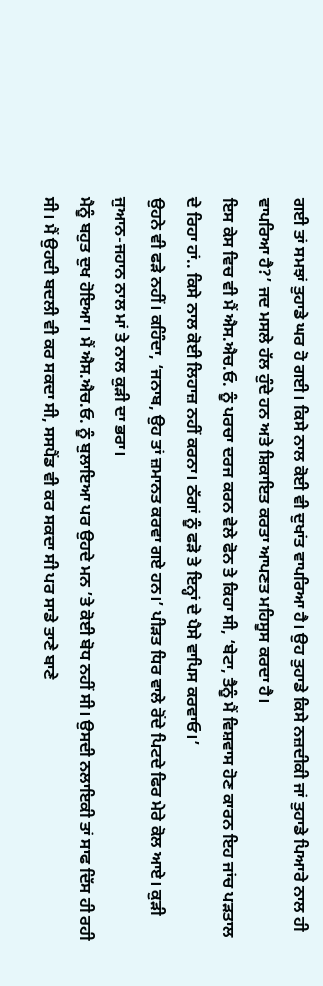ਗਈ ਤਾਂ ਸਮਝਾਂ ਤੁਹਾਡੇ ਘਰ ਹੋ ਗਈ। ਕਿਸੇ ਨਾਲ ਕੋਈ ਵੀ ਦੁਖਾਂਤ ਵਾਪਰਿਆ ਹੈ। ਉਹ ਤੁਹਾਡੇ ਕਿਸੇ ਨਜ਼ਦੀਕੀ ਜਾਂ ਤੁਹਾਡੇ ਪਿਆਰੇ ਨਾਲ ਹੀ ਵਾਪਰਿਆ ਹੈ?’ ਜਦ ਮਸਲੇ ਹੱਲ ਹੁੰਦੇ ਹਨ ਅਤੇ ਸ਼ਿਕਾਇਤ ਕਰਤਾ ਆਪਣਤ ਮਹਿਸੂਸ ਕਰਦਾ ਹੈ।
ਇਸ ਕੇਸ ਵਿਚ ਵੀ ਮੈਂ ਐਸ.ਐਚ.ਓ. ਨੂੰ ਪਰਚਾ ਦਰਜ ਕਰਨ ਵੇਲੇ ਫੋਨ ਤੇ ਕਿਹਾ ਸੀ, ‘ਬੇਟਾ, ਤੈਨੂੰ ਮੈਂ ਵਿਸ਼ਵਾਸ ਹੋਣ ਕਾਰਨ ਇਹ ਜਾਂਚ ਪੜਤਾਲ ਦੇ ਰਿਹਾ ਹਾਂ.. ਕਿਸੇ ਨਾਲ ਕੋਈ ਲਿਹਾਜ਼ ਨਹੀਂ ਕਰਨਾ। ਠੱਗਾਂ ਨੂੰ ਫੜੋ ਤੇ ਇਨ੍ਹਾਂ ਦੇ ਪੈਸੇ ਵਾਪਿਸ ਕਰਵਾਓ।’
ਉਹਨੇ ਵੀ ਫੜੇ ਨਹੀਂ। ਕਹਿੰਦਾ, ‘ਜਨਾਬ, ਉਹ ਤਾਂ ਜ਼ਮਾਨਤ ਕਰਵਾ ਗਏ ਹਨ।’ ਪੀੜਤ ਧਿਰ ਵਾਲੇ ਰੋਂਦੇ ਪਿਟਦੇ ਫਿਰ ਮੇਰੇ ਕੋਲ ਆਏ। ਕੁੜੀ ਜੁਆਨ-ਜਹਾਨ ਨਾਲ ਮਾਂ ਤੇ ਨਾਲ ਕੁੜੀ ਦਾ ਭਰਾ।
ਮੈਨੂੰ ਬਹੁਤ ਦੁਖ ਹੋਇਆ। ਮੈਂ ਐਸ.ਐਚ.ਓ. ਨੂੰ ਬੁਲਾਇਆ ਪਰ ਉਹਦੇ ਮਨ ’ਤੇ ਕੋਈ ਬੋਧ ਨਹੀਂ ਸੀ। ਉਸਦੀ ਨਲਾਇਕੀ ਤਾਂ ਸਾਫ ਦਿੱਸ ਹੀ ਰਹੀ ਸੀ। ਮੈਂ ਉਹਦੀ ਬਦਲੀ ਵੀ ਕਰ ਸਕਦਾ ਸੀ, ਸਸਪੈਂਡ ਵੀ ਕਰ ਸਕਦਾ ਸੀ ਪਰ ਸਾਡੇ ਤਾਣੇ ਬਾਣੇ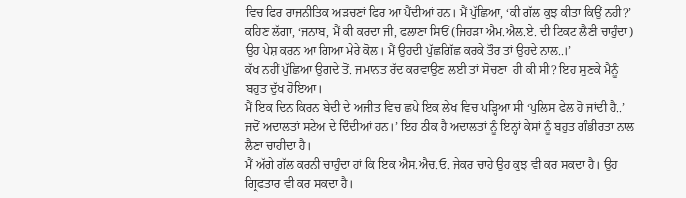ਵਿਚ ਫਿਰ ਰਾਜਨੀਤਿਕ ਅੜਚਣਾਂ ਫਿਰ ਆ ਪੈਂਦੀਆਂ ਹਨ। ਮੈਂ ਪੁੱਛਿਆ, ‘ਕੀ ਗੱਲ ਕੁਝ ਕੀਤਾ ਕਿਉਂ ਨਹੀ?’ ਕਹਿਣ ਲੱਗਾ, ‘ਜਨਾਬ, ਮੈਂ ਕੀ ਕਰਦਾ ਜੀ, ਫਲਾਣਾ ਸਿਓਂ (ਜਿਹੜਾ ਐਮ.ਐਲ.ਏ. ਦੀ ਟਿਕਟ ਲੈਣੀ ਚਾਹੁੰਦਾ) ਉਹ ਪੇਸ਼ ਕਰਨ ਆ ਗਿਆ ਮੇਰੇ ਕੋਲ। ਮੈਂ ਉਹਦੀ ਪੁੱਛਗਿੱਛ ਕਰਕੇ ਤੌਰ ਤਾਂ ਉਹਦੇ ਨਾਲ..।’
ਕੱਖ ਨਹੀਂ ਪੁੱਛਿਆ ਉਗਦੇ ਤੋਂ. ਜਮਾਨਤ ਰੱਦ ਕਰਵਾਉਣ ਲਈ ਤਾਂ ਸੋਚਣਾ  ਹੀ ਕੀ ਸੀ? ਇਹ ਸੁਣਕੇ ਮੈਨੂੰ ਬਹੁਤ ਦੁੱਖ ਹੋਇਆ।
ਮੈਂ ਇਕ ਦਿਨ ਕਿਰਨ ਬੇਦੀ ਦੇ ਅਜੀਤ ਵਿਚ ਛਪੇ ਇਕ ਲੇਖ ਵਿਚ ਪੜ੍ਹਿਆ ਸੀ ‘ਪੁਲਿਸ ਫੇਲ ਹੋ ਜਾਂਦੀ ਹੈ..’ ਜਦੋਂ ਅਦਾਲਤਾਂ ਸਟੇਅ ਦੇ ਦਿੰਦੀਆਂ ਹਨ।’ ਇਹ ਠੀਕ ਹੈ ਅਦਾਲਤਾਂ ਨੂੰ ਇਨ੍ਹਾਂ ਕੇਸਾਂ ਨੂੰ ਬਹੁਤ ਗੰਭੀਰਤਾ ਨਾਲ ਲੈਣਾ ਚਾਹੀਦਾ ਹੈ।
ਮੈਂ ਅੱਗੇ ਗੱਲ ਕਰਨੀ ਚਾਹੁੰਦਾ ਹਾਂ ਕਿ ਇਕ ਐਸ.ਐਚ.ਓ. ਜੇਕਰ ਚਾਹੇ ਉਹ ਕੁਝ ਵੀ ਕਰ ਸਕਦਾ ਹੈ। ਉਹ ਗ੍ਰਿਫਤਾਰ ਵੀ ਕਰ ਸਕਦਾ ਹੈ।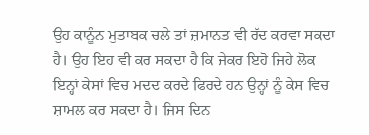ਉਹ ਕਾਨੂੰਨ ਮੁਤਾਬਕ ਚਲੇ ਤਾਂ ਜ਼ਮਾਨਤ ਵੀ ਰੱਦ ਕਰਵਾ ਸਕਦਾ ਹੈ। ਉਹ ਇਹ ਵੀ ਕਰ ਸਕਦਾ ਹੈ ਕਿ ਜੇਕਰ ਇਹੋ ਜਿਹੇ ਲੋਕ ਇਨ੍ਹਾਂ ਕੇਸਾਂ ਵਿਚ ਮਦਦ ਕਰਦੇ ਫਿਰਦੇ ਹਨ ਉਨ੍ਹਾਂ ਨੂੰ ਕੇਸ ਵਿਚ ਸ਼ਾਮਲ ਕਰ ਸਕਦਾ ਹੈ। ਜਿਸ ਦਿਨ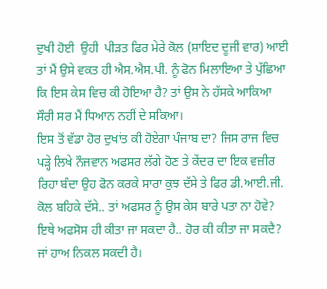ਦੁਖੀ ਹੋਈ  ਉਹੀ  ਪੀੜਤ ਫਿਰ ਮੇਰੇ ਕੋਲ (ਸ਼ਾਇਦ ਦੂਜੀ ਵਾਰ) ਆਈ ਤਾਂ ਮੈਂ ਉਸੇ ਵਕਤ ਹੀ ਐਸ.ਐਸ.ਪੀ. ਨੂੰ ਫੋਨ ਮਿਲਾਇਆ ਤੇ ਪੁੱਛਿਆ ਕਿ ਇਸ ਕੇਸ ਵਿਚ ਕੀ ਹੋਇਆ ਹੈ? ਤਾਂ ਉਸ ਨੇ ਹੱਸਕੇ ਆਕਿਆ ਸੌਰੀ ਸਰ ਮੈਂ ਧਿਆਨ ਨਹੀਂ ਦੇ ਸਕਿਆ।
ਇਸ ਤੋਂ ਵੱਡਾ ਹੋਰ ਦੁਖਾਂਤ ਕੀ ਹੋਏਗਾ ਪੰਜਾਬ ਦਾ? ਜਿਸ ਰਾਜ ਵਿਚ ਪੜ੍ਹੇ ਲਿਖੇ ਨੌਜਵਾਨ ਅਫਸਰ ਲੱਗੇ ਹੋਣ ਤੇ ਕੇਂਦਰ ਦਾ ਇਕ ਵਜ਼ੀਰ ਰਿਹਾ ਬੰਦਾ ਉਹ ਫੋਨ ਕਰਕੇ ਸਾਰਾ ਕੁਝ ਦੱਸੇ ਤੇ ਫਿਰ ਡੀ.ਆਈ.ਜੀ. ਕੋਲ ਬਹਿਕੇ ਦੱਸੇ.. ਤਾਂ ਅਫਸਰ ਨੂੰ ਉਸ ਕੇਸ ਬਾਰੇ ਪਤਾ ਨਾ ਹੋਵੇ? ਇਥੇ ਅਫਸੋਸ ਹੀ ਕੀਤਾ ਜਾ ਸਕਦਾ ਹੈ.. ਹੋਰ ਕੀ ਕੀਤਾ ਜਾ ਸਕਦੈ? ਜਾਂ ਹਾਅ ਨਿਕਲ ਸਕਦੀ ਹੈ।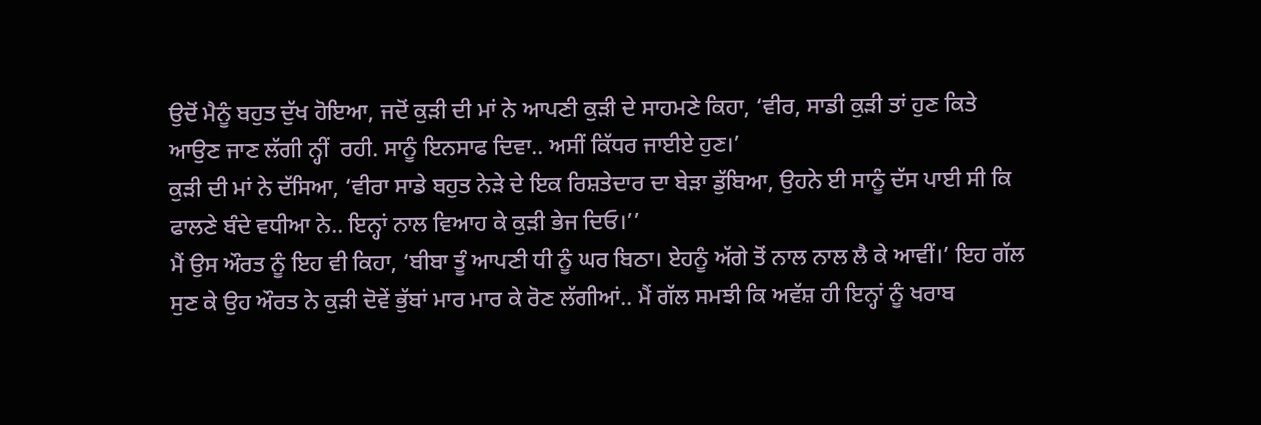ਉਦੋਂ ਮੈਨੂੰ ਬਹੁਤ ਦੁੱਖ ਹੋਇਆ, ਜਦੋਂ ਕੁੜੀ ਦੀ ਮਾਂ ਨੇ ਆਪਣੀ ਕੁੜੀ ਦੇ ਸਾਹਮਣੇ ਕਿਹਾ, ‘ਵੀਰ, ਸਾਡੀ ਕੁੜੀ ਤਾਂ ਹੁਣ ਕਿਤੇ ਆਉਣ ਜਾਣ ਲੱਗੀ ਨ੍ਹੀਂ  ਰਹੀ. ਸਾਨੂੰ ਇਨਸਾਫ ਦਿਵਾ.. ਅਸੀਂ ਕਿੱਧਰ ਜਾਈਏ ਹੁਣ।’
ਕੁੜੀ ਦੀ ਮਾਂ ਨੇ ਦੱਸਿਆ, ‘ਵੀਰਾ ਸਾਡੇ ਬਹੁਤ ਨੇੜੇ ਦੇ ਇਕ ਰਿਸ਼ਤੇਦਾਰ ਦਾ ਬੇੜਾ ਡੁੱਬਿਆ, ਉਹਨੇ ਈ ਸਾਨੂੰ ਦੱਸ ਪਾਈ ਸੀ ਕਿ ਫਾਲਣੇ ਬੰਦੇ ਵਧੀਆ ਨੇ.. ਇਨ੍ਹਾਂ ਨਾਲ ਵਿਆਹ ਕੇ ਕੁੜੀ ਭੇਜ ਦਿਓ।’’
ਮੈਂ ਉਸ ਔਰਤ ਨੂੰ ਇਹ ਵੀ ਕਿਹਾ, ‘ਬੀਬਾ ਤੂੰ ਆਪਣੀ ਧੀ ਨੂੰ ਘਰ ਬਿਠਾ। ਏਹਨੂੰ ਅੱਗੇ ਤੋਂ ਨਾਲ ਨਾਲ ਲੈ ਕੇ ਆਵੀਂ।’ ਇਹ ਗੱਲ ਸੁਣ ਕੇ ਉਹ ਔਰਤ ਨੇ ਕੁੜੀ ਦੋਵੇਂ ਭੁੱਬਾਂ ਮਾਰ ਮਾਰ ਕੇ ਰੋਣ ਲੱਗੀਆਂ.. ਮੈਂ ਗੱਲ ਸਮਝੀ ਕਿ ਅਵੱਸ਼ ਹੀ ਇਨ੍ਹਾਂ ਨੂੰ ਖਰਾਬ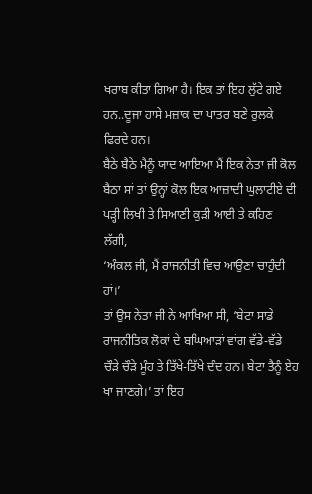ਖਰਾਬ ਕੀਤਾ ਗਿਆ ਹੈ। ਇਕ ਤਾਂ ਇਹ ਲੁੱਟੇ ਗਏ ਹਨ..ਦੂਜਾ ਹਾਸੇ ਮਜ਼ਾਕ ਦਾ ਪਾਤਰ ਬਣੇ ਰੁਲਕੇ ਫਿਰਦੇ ਹਨ।
ਬੈਠੇ ਬੈਠੇ ਮੈਨੂੰ ਯਾਦ ਆਇਆ ਮੈਂ ਇਕ ਨੇਤਾ ਜੀ ਕੋਲ ਬੈਠਾ ਸਾਂ ਤਾਂ ਉਨ੍ਹਾਂ ਕੋਲ ਇਕ ਆਜ਼ਾਦੀ ਘੁਲਾਟੀਏ ਦੀ ਪੜ੍ਹੀ ਲਿਖੀ ਤੇ ਸਿਆਣੀ ਕੁੜੀ ਆਈ ਤੇ ਕਹਿਣ ਲੱਗੀ,
‘ਅੰਕਲ ਜੀ, ਮੈਂ ਰਾਜਨੀਤੀ ਵਿਚ ਆਉਣਾ ਚਾਹੁੰਦੀ ਹਾਂ।’
ਤਾਂ ਉਸ ਨੇਤਾ ਜੀ ਨੇ ਆਖਿਆ ਸੀ, ‘ਬੇਟਾ ਸਾਡੇ ਰਾਜਨੀਤਿਕ ਲੋਕਾਂ ਦੇ ਬਘਿਆੜਾਂ ਵਾਂਗ ਵੱਡੇ-ਵੱਡੇ ਚੌੜੇ ਚੌੜੇ ਮੂੰਹ ਤੇ ਤਿੱਖੇ-ਤਿੱਖੇ ਦੰਦ ਹਨ। ਬੇਟਾ ਤੈਨੂੰ ਏਹ ਖਾ ਜਾਣਗੇ।’ ਤਾਂ ਇਹ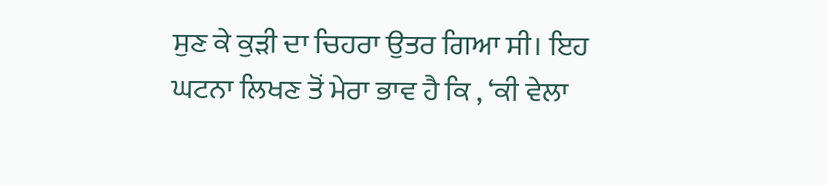ਸੁਣ ਕੇ ਕੁੜੀ ਦਾ ਚਿਹਰਾ ਉਤਰ ਗਿਆ ਸੀ। ਇਹ ਘਟਨਾ ਲਿਖਣ ਤੋਂ ਮੇਰਾ ਭਾਵ ਹੈ ਕਿ , ‘ਕੀ ਵੇਲਾ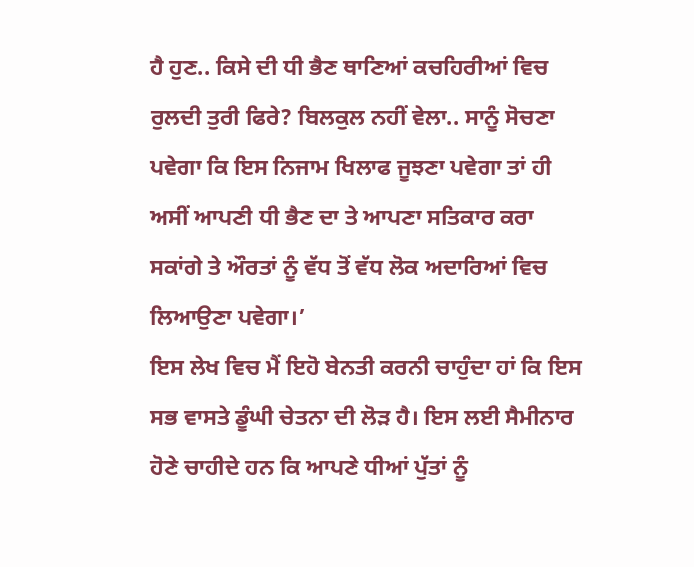ਹੈ ਹੁਣ.. ਕਿਸੇ ਦੀ ਧੀ ਭੈਣ ਥਾਣਿਆਂ ਕਚਹਿਰੀਆਂ ਵਿਚ ਰੁਲਦੀ ਤੁਰੀ ਫਿਰੇ? ਬਿਲਕੁਲ ਨਹੀਂ ਵੇਲਾ.. ਸਾਨੂੰ ਸੋਚਣਾ ਪਵੇਗਾ ਕਿ ਇਸ ਨਿਜਾਮ ਖਿਲਾਫ ਜੂਝਣਾ ਪਵੇਗਾ ਤਾਂ ਹੀ ਅਸੀਂ ਆਪਣੀ ਧੀ ਭੈਣ ਦਾ ਤੇ ਆਪਣਾ ਸਤਿਕਾਰ ਕਰਾ ਸਕਾਂਗੇ ਤੇ ਔਰਤਾਂ ਨੂੰ ਵੱਧ ਤੋਂ ਵੱਧ ਲੋਕ ਅਦਾਰਿਆਂ ਵਿਚ ਲਿਆਉਣਾ ਪਵੇਗਾ।’
ਇਸ ਲੇਖ ਵਿਚ ਮੈਂ ਇਹੋ ਬੇਨਤੀ ਕਰਨੀ ਚਾਹੁੰਦਾ ਹਾਂ ਕਿ ਇਸ ਸਭ ਵਾਸਤੇ ਡੂੰਘੀ ਚੇਤਨਾ ਦੀ ਲੋੜ ਹੈ। ਇਸ ਲਈ ਸੈਮੀਨਾਰ ਹੋਣੇ ਚਾਹੀਦੇ ਹਨ ਕਿ ਆਪਣੇ ਧੀਆਂ ਪੁੱਤਾਂ ਨੂੰ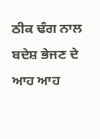ਠੀਕ ਢੰਗ ਨਾਲ ਬਦੇਸ਼ ਭੇਜਣ ਦੇ ਆਹ ਆਹ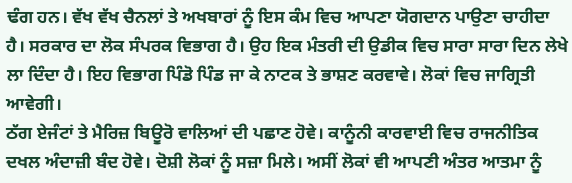ਢੰਗ ਹਨ। ਵੱਖ ਵੱਖ ਚੈਨਲਾਂ ਤੇ ਅਖਬਾਰਾਂ ਨੂੰ ਇਸ ਕੰਮ ਵਿਚ ਆਪਣਾ ਯੋਗਦਾਨ ਪਾਉਣਾ ਚਾਹੀਦਾ ਹੈ। ਸਰਕਾਰ ਦਾ ਲੋਕ ਸੰਪਰਕ ਵਿਭਾਗ ਹੈ। ਉਹ ਇਕ ਮੰਤਰੀ ਦੀ ਉਡੀਕ ਵਿਚ ਸਾਰਾ ਸਾਰਾ ਦਿਨ ਲੇਖੇ ਲਾ ਦਿੰਦਾ ਹੈ। ਇਹ ਵਿਭਾਗ ਪਿੰਡੋ ਪਿੰਡ ਜਾ ਕੇ ਨਾਟਕ ਤੇ ਭਾਸ਼ਣ ਕਰਵਾਵੇ। ਲੋਕਾਂ ਵਿਚ ਜਾਗ੍ਰਿਤੀ ਆਵੇਗੀ।
ਠੱਗ ਏਜੰਟਾਂ ਤੇ ਮੈਰਿਜ਼ ਬਿਊਰੋ ਵਾਲਿਆਂ ਦੀ ਪਛਾਣ ਹੋਵੇ। ਕਾਨੂੰਨੀ ਕਾਰਵਾਈ ਵਿਚ ਰਾਜਨੀਤਿਕ ਦਖਲ ਅੰਦਾਜ਼ੀ ਬੰਦ ਹੋਵੇ। ਦੋਸ਼ੀ ਲੋਕਾਂ ਨੂੰ ਸਜ਼ਾ ਮਿਲੇ। ਅਸੀਂ ਲੋਕਾਂ ਵੀ ਆਪਣੀ ਅੰਤਰ ਆਤਮਾ ਨੂੰ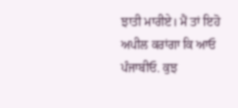ਝਾਤੀ ਮਾਰੀਏ। ਮੈਂ ਤਾਂ ਇਹੋ ਅਪੀਲ ਕਰਾਂਗਾ ਕਿ ਆਓ ਪੰਜਾਬੀਓ. ਕੁਝ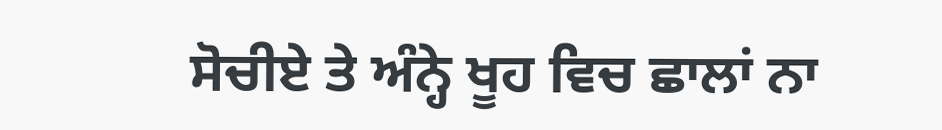ਸੋਚੀਏ ਤੇ ਅੰਨ੍ਹੇ ਖੂਹ ਵਿਚ ਛਾਲਾਂ ਨਾ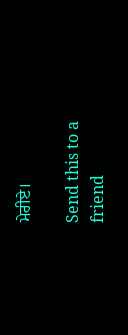ਮੇਰੀਏ।

Send this to a friend